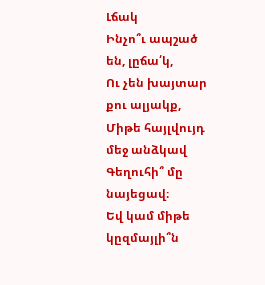Լճակ
Ինչո՞ւ ապշած են, լըճա՛կ,
Ու չեն խայտար քու ալյակք,
Միթե հայլվույդ մեջ անձկավ
Գեղուհի՞ մը նայեցավ։
Եվ կամ միթե կըզմայլի՞ն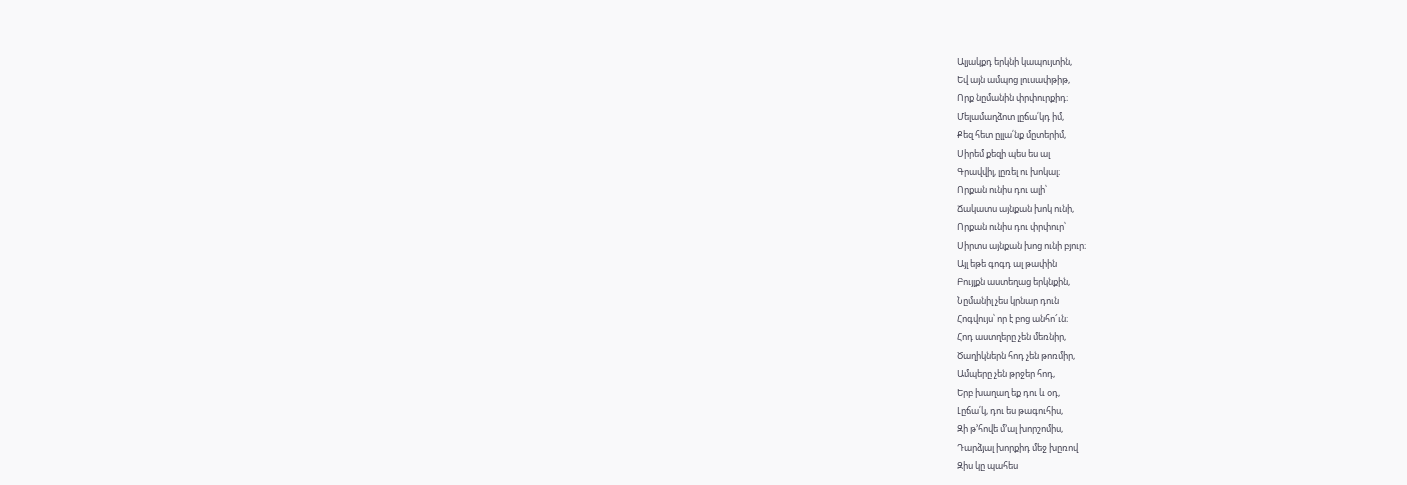Ալյակքդ երկնի կապույտին,
Եվ այն ամպոց լուսափթիթ,
Որք նըմանին փրփուրքիդ։
Մելամաղձոտ լըճա՛կդ իմ,
Քեզ հետ ըլլա՛նք մըտերիմ,
Սիրեմ քեզի պես ես ալ
Գրավվիլ, լըռել ու խոկալ։
Որքան ունիս դու ալի՝
Ճակատս այնքան խոկ ունի,
Որքան ունիս դու փրփուր՝
Սիրտս այնքան խոց ունի բյուր։
Այլ եթե գոգդ ալ թափին
Բույլքն աստեղաց երկնքին,
Նըմանիլ չես կրնար դուն
Հոգվույս՝ որ է բոց անհո՜ւն։
Հոդ աստղերը չեն մեռնիր,
Ծաղիկներն հոդ չեն թոռմիր,
Ամպերը չեն թրջեր հոդ,
Երբ խաղաղ եք դու և օդ,
Լըճա՛կ, դու ես թագուհիս,
Զի թ՚հովե մ՚ալ խորշոմիս,
Դարձյալ խորքիդ մեջ խըռով
Զիս կը պահես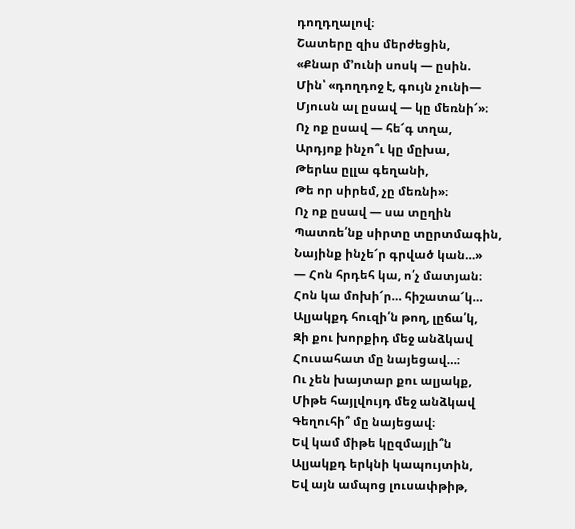դողդղալով։
Շատերը զիս մերժեցին,
«Քնար մ՚ունի սոսկ — ըսին.
Մին՝ «դողդոջ է, գույն չունի—
Մյուսն ալ ըսավ — կը մեռնի՜»։
Ոչ ոք ըսավ — հե՜գ տղա,
Արդյոք ինչո՞ւ կը մըխա,
Թերևս ըլլա գեղանի,
Թե որ սիրեմ, չը մեռնի»։
Ոչ ոք ըսավ — սա տըղին
Պատռե՛նք սիրտը տըրտմագին,
Նայինք ինչե՜ր գրված կան…»
— Հոն հրդեհ կա, ո՛չ մատյան։
Հոն կա մոխի՜ր… հիշատա՜կ…
Ալյակքդ հուզի՛ն թող, լըճա՛կ,
Զի քու խորքիդ մեջ անձկավ
Հուսահատ մը նայեցավ…։
Ու չեն խայտար քու ալյակք,
Միթե հայլվույդ մեջ անձկավ
Գեղուհի՞ մը նայեցավ։
Եվ կամ միթե կըզմայլի՞ն
Ալյակքդ երկնի կապույտին,
Եվ այն ամպոց լուսափթիթ,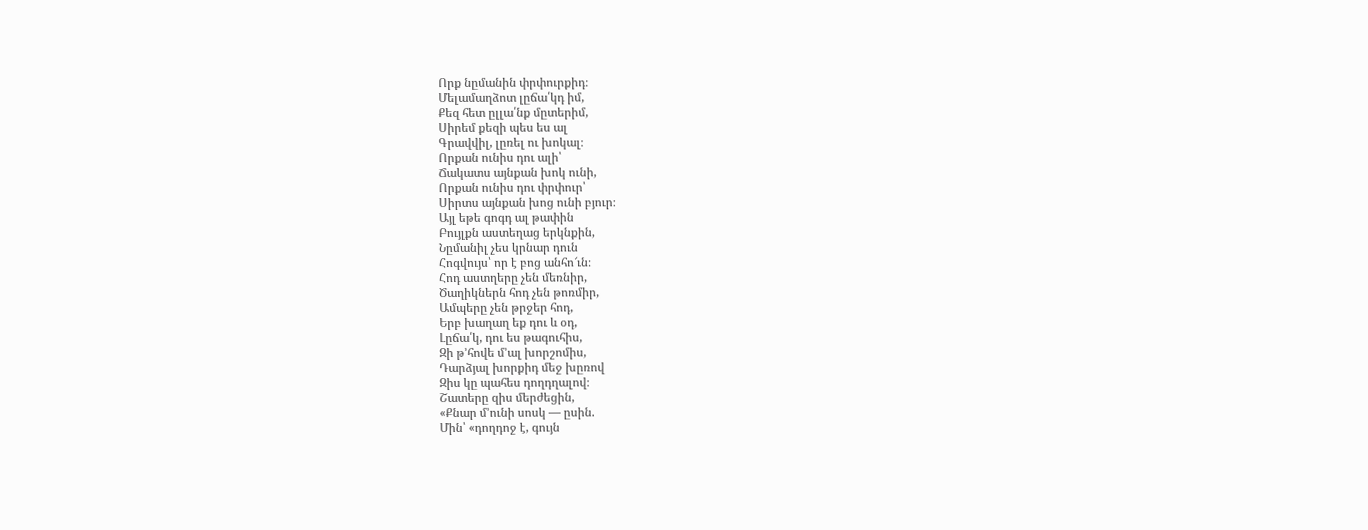Որք նըմանին փրփուրքիդ։
Մելամաղձոտ լըճա՛կդ իմ,
Քեզ հետ ըլլա՛նք մըտերիմ,
Սիրեմ քեզի պես ես ալ
Գրավվիլ, լըռել ու խոկալ։
Որքան ունիս դու ալի՝
Ճակատս այնքան խոկ ունի,
Որքան ունիս դու փրփուր՝
Սիրտս այնքան խոց ունի բյուր։
Այլ եթե գոգդ ալ թափին
Բույլքն աստեղաց երկնքին,
Նըմանիլ չես կրնար դուն
Հոգվույս՝ որ է բոց անհո՜ւն։
Հոդ աստղերը չեն մեռնիր,
Ծաղիկներն հոդ չեն թոռմիր,
Ամպերը չեն թրջեր հոդ,
Երբ խաղաղ եք դու և օդ,
Լըճա՛կ, դու ես թագուհիս,
Զի թ՚հովե մ՚ալ խորշոմիս,
Դարձյալ խորքիդ մեջ խըռով
Զիս կը պահես դողդղալով։
Շատերը զիս մերժեցին,
«Քնար մ՚ունի սոսկ — ըսին.
Մին՝ «դողդոջ է, գույն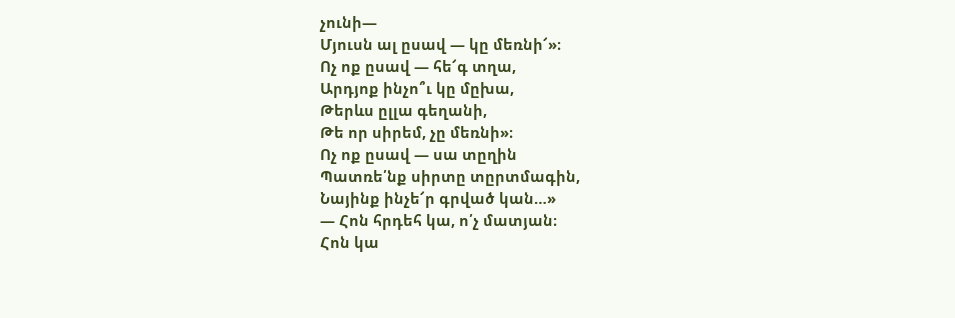չունի—
Մյուսն ալ ըսավ — կը մեռնի՜»։
Ոչ ոք ըսավ — հե՜գ տղա,
Արդյոք ինչո՞ւ կը մըխա,
Թերևս ըլլա գեղանի,
Թե որ սիրեմ, չը մեռնի»։
Ոչ ոք ըսավ — սա տըղին
Պատռե՛նք սիրտը տըրտմագին,
Նայինք ինչե՜ր գրված կան…»
— Հոն հրդեհ կա, ո՛չ մատյան։
Հոն կա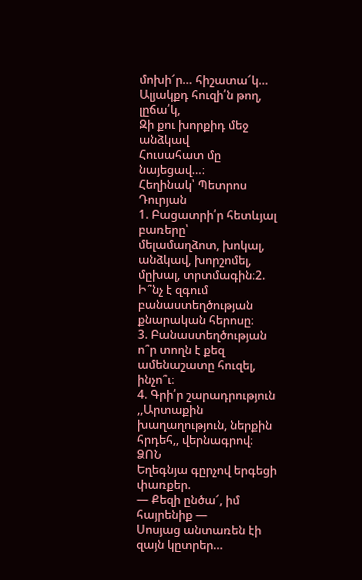մոխի՜ր… հիշատա՜կ…
Ալյակքդ հուզի՛ն թող, լըճա՛կ,
Զի քու խորքիդ մեջ անձկավ
Հուսահատ մը նայեցավ…։
Հեղինակ՝ Պետրոս Դուրյան
1. Բացատրի՛ր հետևյալ բառերը՝
մելամաղձոտ, խոկալ, անձկավ, խորշոմել, մըխալ, տրտմագին։2. Ի՞նչ է զգում բանաստեղծության քնարական հերոսը։
3. Բանաստեղծության ո՞ր տողն է քեզ ամենաշատը հուզել, ինչո՞ւ։
4. Գրի՛ր շարադրություն ,,Արտաքին խաղաղություն, ներքին հրդեհ,, վերնագրով։
ՁՈՆ
Եղեգնյա գըրչով երգեցի փառքեր.
— Քեզի ընծա՜, իմ հայրենիք —
Սոսյաց անտառեն էի զայն կըտրեր…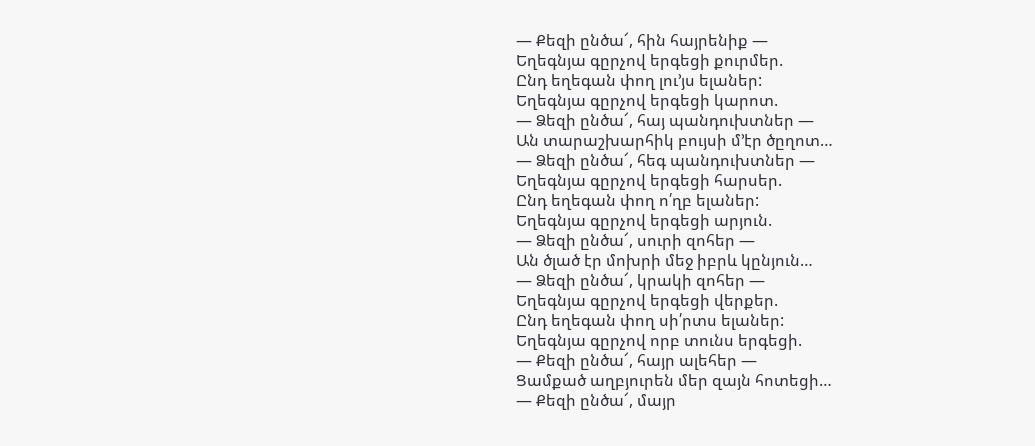— Քեզի ընծա՜, հին հայրենիք —
Եղեգնյա գըրչով երգեցի քուրմեր.
Ընդ եղեգան փող լու’յս ելաներ:
Եղեգնյա գըրչով երգեցի կարոտ.
— Ձեզի ընծա՜, հայ պանդուխտներ —
Ան տարաշխարհիկ բույսի մ’էր ծըղոտ…
— Ձեզի ընծա՜, հեգ պանդուխտներ —
Եղեգնյա գըրչով երգեցի հարսեր.
Ընդ եղեգան փող ո՛ղբ ելաներ:
Եղեգնյա գըրչով երգեցի արյուն.
— Ձեզի ընծա՜, սուրի զոհեր —
Ան ծլած էր մոխրի մեջ իբրև կընյուն…
— Ձեզի ընծա՜, կրակի զոհեր —
Եղեգնյա գըրչով երգեցի վերքեր.
Ընդ եղեգան փող սի՛րտս ելաներ:
Եղեգնյա գըրչով որբ տունս երգեցի.
— Քեզի ընծա՜, հայր ալեհեր —
Ցամքած աղբյուրեն մեր զայն հոտեցի…
— Քեզի ընծա՜, մայր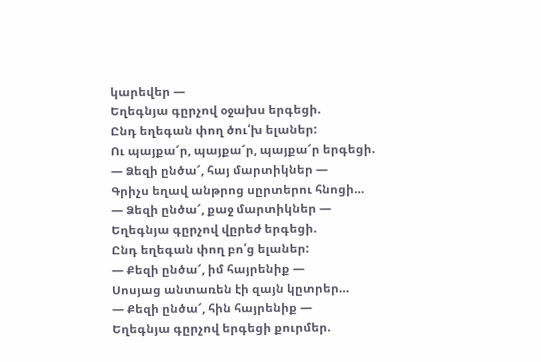կարեվեր —
Եղեգնյա գըրչով օջախս երգեցի.
Ընդ եղեգան փող ծու՛խ ելաներ:
Ու պայքա՜ր, պայքա՜ր, պայքա՜ր երգեցի.
— Ձեզի ընծա՜, հայ մարտիկներ —
Գրիչս եղավ անթրոց սըրտերու հնոցի…
— Ձեզի ընծա՜, քաջ մարտիկներ —
Եղեգնյա գըրչով վըրեժ երգեցի.
Ընդ եղեգան փող բո՛ց ելաներ:
— Քեզի ընծա՜, իմ հայրենիք —
Սոսյաց անտառեն էի զայն կըտրեր…
— Քեզի ընծա՜, հին հայրենիք —
Եղեգնյա գըրչով երգեցի քուրմեր.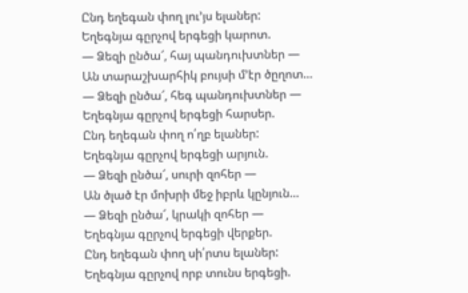Ընդ եղեգան փող լու’յս ելաներ:
Եղեգնյա գըրչով երգեցի կարոտ.
— Ձեզի ընծա՜, հայ պանդուխտներ —
Ան տարաշխարհիկ բույսի մ’էր ծըղոտ…
— Ձեզի ընծա՜, հեգ պանդուխտներ —
Եղեգնյա գըրչով երգեցի հարսեր.
Ընդ եղեգան փող ո՛ղբ ելաներ:
Եղեգնյա գըրչով երգեցի արյուն.
— Ձեզի ընծա՜, սուրի զոհեր —
Ան ծլած էր մոխրի մեջ իբրև կընյուն…
— Ձեզի ընծա՜, կրակի զոհեր —
Եղեգնյա գըրչով երգեցի վերքեր.
Ընդ եղեգան փող սի՛րտս ելաներ:
Եղեգնյա գըրչով որբ տունս երգեցի.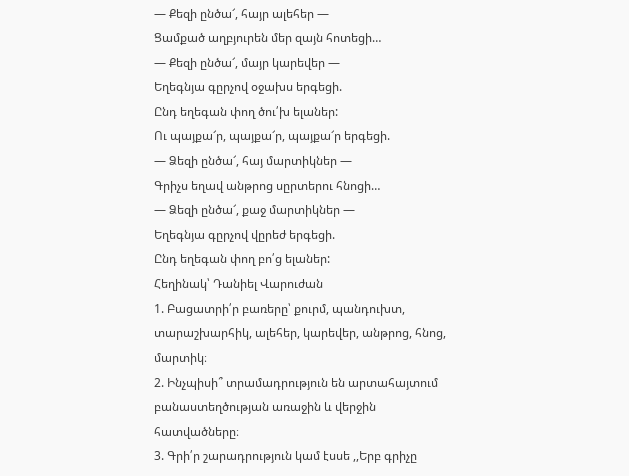— Քեզի ընծա՜, հայր ալեհեր —
Ցամքած աղբյուրեն մեր զայն հոտեցի…
— Քեզի ընծա՜, մայր կարեվեր —
Եղեգնյա գըրչով օջախս երգեցի.
Ընդ եղեգան փող ծու՛խ ելաներ:
Ու պայքա՜ր, պայքա՜ր, պայքա՜ր երգեցի.
— Ձեզի ընծա՜, հայ մարտիկներ —
Գրիչս եղավ անթրոց սըրտերու հնոցի…
— Ձեզի ընծա՜, քաջ մարտիկներ —
Եղեգնյա գըրչով վըրեժ երգեցի.
Ընդ եղեգան փող բո՛ց ելաներ:
Հեղինակ՝ Դանիել Վարուժան
1. Բացատրի՛ր բառերը՝ քուրմ, պանդուխտ, տարաշխարհիկ, ալեհեր, կարեվեր, անթրոց, հնոց, մարտիկ։
2. Ինչպիսի՞ տրամադրություն են արտահայտում բանաստեղծության առաջին և վերջին հատվածները։
3. Գրի՛ր շարադրություն կամ էսսե ,,Երբ գրիչը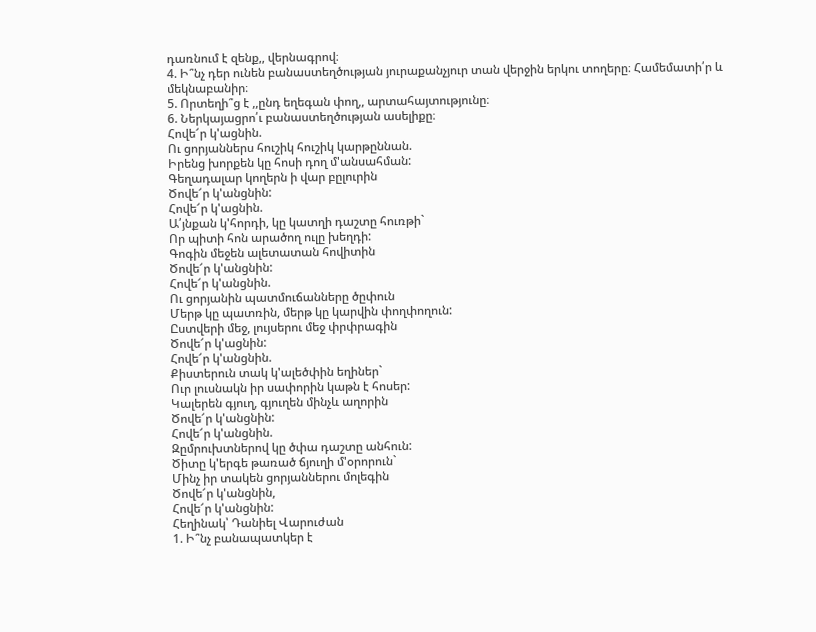դառնում է զենք,, վերնագրով։
4. Ի՞նչ դեր ունեն բանաստեղծության յուրաքանչյուր տան վերջին երկու տողերը։ Համեմատի՛ր և մեկնաբանիր։
5. Որտեղի՞ց է ,,ընդ եղեգան փող,, արտահայտությունը։
6. Ներկայացրո՛ւ բանաստեղծության ասելիքը։
Հովե՜ր կ'ացնին.
Ու ցորյաններս հուշիկ հուշիկ կարթըննան.
Իրենց խորքեն կը հոսի դող մ'անսահման:
Գեղադալար կողերն ի վար բըլուրին
Ծովե՜ր կ'անցնին:
Հովե՜ր կ'ացնին.
Ա՛յնքան կ'հորդի, կը կատղի դաշտը հուռթի`
Որ պիտի հոն արածող ուլը խեղդի:
Գոգին մեջեն ալետատան հովիտին
Ծովե՜ր կ'անցնին:
Հովե՜ր կ'անցնին.
Ու ցորյանին պատմուճանները ծըփուն
Մերթ կը պատռին, մերթ կը կարվին փողփողուն:
Ըստվերի մեջ, լույսերու մեջ փրփրագին
Ծովե՜ր կ'ացնին:
Հովե՜ր կ'անցնին.
Քիստերուն տակ կ'ալեծփին եղիներ`
Ուր լուսնակն իր սափորին կաթն է հոսեր:
Կալերեն գյուղ, գյուղեն մինչև աղորին
Ծովե՜ր կ'անցնին:
Հովե՜ր կ'անցնին.
Զըմրուխտներով կը ծփա դաշտը անհուն:
Ծիտը կ'երգե թառած ճյուղի մ'օրորուն`
Մինչ իր տակեն ցորյաններու մոլեգին
Ծովե՜ր կ'անցնին,
Հովե՜ր կ'անցնին:
Հեղինակ՝ Դանիել Վարուժան
1. Ի՞նչ բանապատկեր է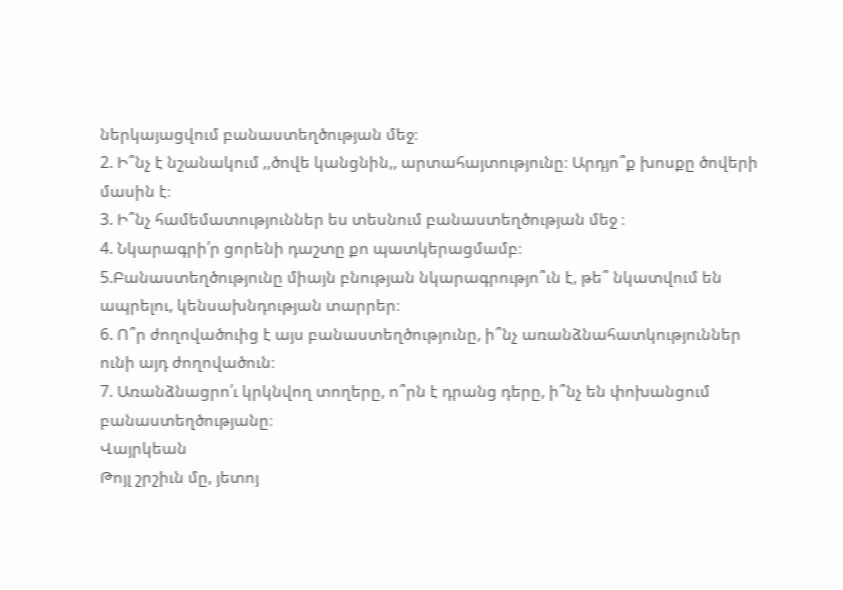ներկայացվում բանաստեղծության մեջ։
2. Ի՞նչ է նշանակում ,,ծովե կանցնին,, արտահայտությունը։ Արդյո՞ք խոսքը ծովերի մասին է։
3. Ի՞նչ համեմատություններ ես տեսնում բանաստեղծության մեջ ։
4. Նկարագրի՛ր ցորենի դաշտը քո պատկերացմամբ։
5.Բանաստեղծությունը միայն բնության նկարագրությո՞ւն է, թե՞ նկատվում են ապրելու, կենսախնդության տարրեր։
6. Ո՞ր ժողովածուից է այս բանաստեղծությունը, ի՞նչ առանձնահատկություններ ունի այդ ժողովածուն։
7. Առանձնացրո՛ւ կրկնվող տողերը, ո՞րն է դրանց դերը, ի՞նչ են փոխանցում բանաստեղծությանը։
Վայրկեան
Թոյլ շրշիւն մը, յետոյ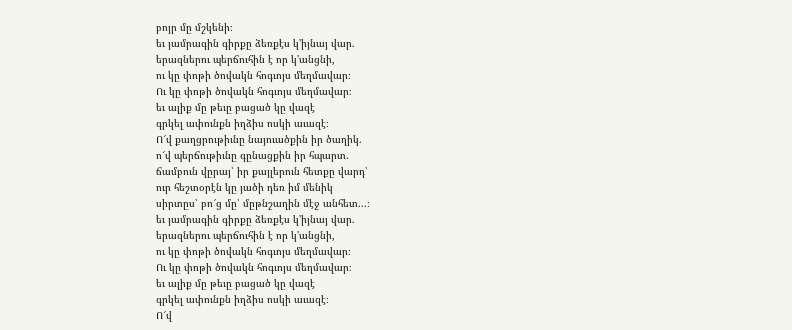բոյր մը մշկենի։
եւ յամրագին գիրքը ձեռքէս կ'իյնայ վար.
երազներու պերճուհին է որ կ'անցնի,
ու կը փոթի ծովակն հոգւոյս մեղմավար։
Ու կը փոթի ծովակն հոգւոյս մեղմավար։
եւ ալիք մը թեւը բացած կը վազէ
գրկել ափունքն իղձիս ոսկի աւազէ։
Ո՜վ քաղցրութիւնը նայուածքին իր ծաղիկ.
ո՜վ պերճութիւնը գընացքին իր հպարտ.
ճամբուն վըրայ՝ իր քայլերուն հետքը վարդ՝
ուր հեշտօրէն կը յածի դեռ իմ մենիկ
սիրտըս՝ բո՜ց մը՝ մըթնշաղին մէջ անհետ...։
եւ յամրագին գիրքը ձեռքէս կ'իյնայ վար.
երազներու պերճուհին է որ կ'անցնի,
ու կը փոթի ծովակն հոգւոյս մեղմավար։
Ու կը փոթի ծովակն հոգւոյս մեղմավար։
եւ ալիք մը թեւը բացած կը վազէ
գրկել ափունքն իղձիս ոսկի աւազէ։
Ո՜վ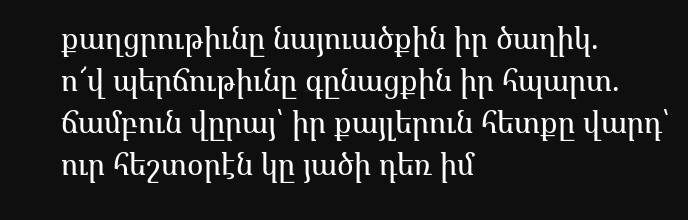քաղցրութիւնը նայուածքին իր ծաղիկ.
ո՜վ պերճութիւնը գընացքին իր հպարտ.
ճամբուն վըրայ՝ իր քայլերուն հետքը վարդ՝
ուր հեշտօրէն կը յածի դեռ իմ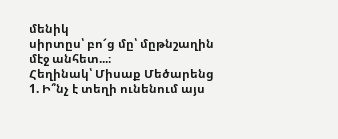մենիկ
սիրտըս՝ բո՜ց մը՝ մըթնշաղին մէջ անհետ...։
Հեղինակ՝ Միսաք Մեծարենց
1. Ի՞նչ է տեղի ունենում այս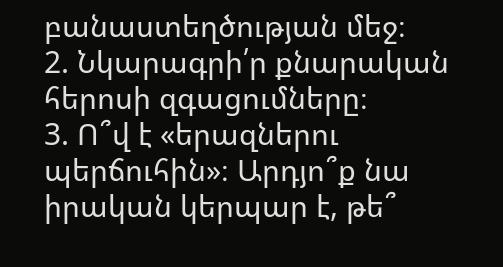բանաստեղծության մեջ։
2. Նկարագրի՛ր քնարական հերոսի զգացումները։
3. Ո՞վ է «երազներու պերճուհին»։ Արդյո՞ք նա իրական կերպար է, թե՞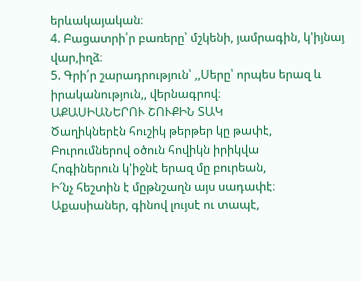երևակայական։
4. Բացատրի՛ր բառերը՝ մշկենի, յամրագին, կ'իյնայ վար,իղձ։
5. Գրի՛ր շարադրություն՝ ,,Սերը՝ որպես երազ և իրականություն,, վերնագրով։
ԱՔԱՍԻԱՆԵՐՈՒ ՇՈՒՔԻՆ ՏԱԿ
Ծաղիկներէն հուշիկ թերթեր կը թափէ,
Բուրումներով օծուն հովիկն իրիկվա
Հոգիներուն կ'իջնէ երազ մը բուրեան,
Ի՜նչ հեշտին է մըթնշաղն այս սադափէ։
Աքասիաներ, գինով լույսէ ու տապէ,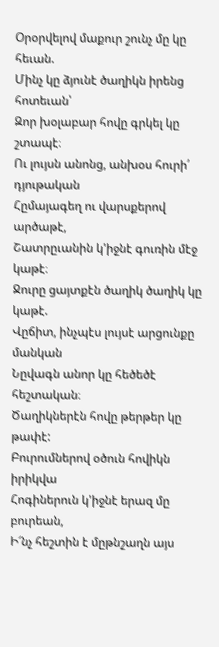Օրօրվելով մաքուր շունչ մը կը հեւան.
Մինչ կը ձյունէ ծաղիկն իրենց հոտեւան՝
Զոր խօլաբար հովը գրկել կը շտապէ։
Ու լույսն անոնց, անխօս հուրի՛ դյութական
Հըմայագեղ ու վարսքերով արծաթէ,
Շատրըւանին կ'իջնէ գուռին մէջ կաթէ։
Ջուրը ցայտքէն ծաղիկ ծաղիկ կը կաթէ.
Վըճիտ, ինչպէս լույսէ արցունքը մանկան
Նըվագն անոր կը հեծեծէ հեշտական։
Ծաղիկներէն հովը թերթեր կը թափէ:
Բուրումներով օծուն հովիկն իրիկվա
Հոգիներուն կ'իջնէ երազ մը բուրեան,
Ի՜նչ հեշտին է մըթնշաղն այս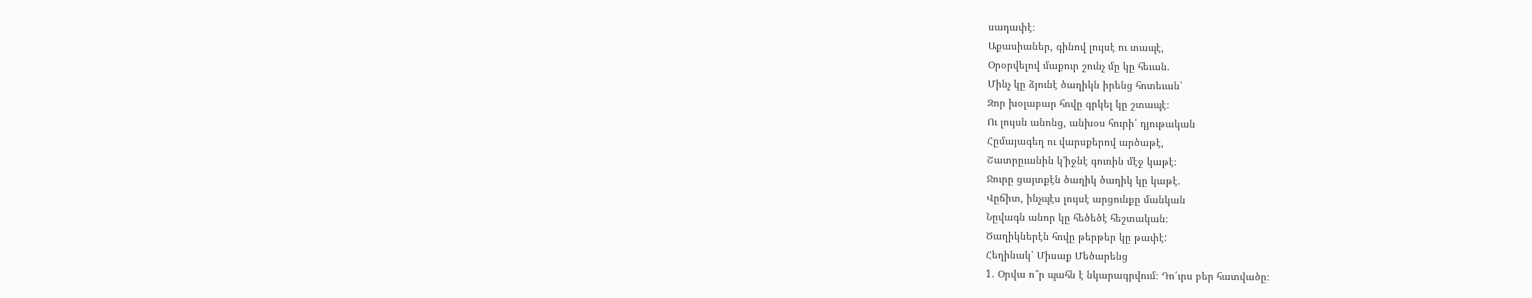սադափէ։
Աքասիաներ, գինով լույսէ ու տապէ,
Օրօրվելով մաքուր շունչ մը կը հեւան.
Մինչ կը ձյունէ ծաղիկն իրենց հոտեւան՝
Զոր խօլաբար հովը գրկել կը շտապէ։
Ու լույսն անոնց, անխօս հուրի՛ դյութական
Հըմայագեղ ու վարսքերով արծաթէ,
Շատրըւանին կ'իջնէ գուռին մէջ կաթէ։
Ջուրը ցայտքէն ծաղիկ ծաղիկ կը կաթէ.
Վըճիտ, ինչպէս լույսէ արցունքը մանկան
Նըվագն անոր կը հեծեծէ հեշտական։
Ծաղիկներէն հովը թերթեր կը թափէ:
Հեղինակ՝ Միսաք Մեծարենց
1. Օրվա ո՞ր պահն է նկարագրվում։ Դո՛ւրս բեր հատվածը։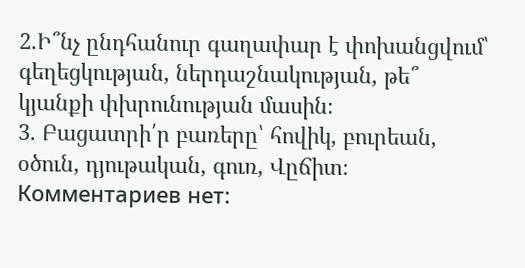2.Ի՞նչ ընդհանուր գաղափար է փոխանցվում՝ գեղեցկության, ներդաշնակության, թե՞ կյանքի փխրունության մասին։
3. Բացատրի՛ր բառերը՝ հովիկ, բուրեան, օծուն, դյութական, գուռ, Վըճիտ։
Комментариев нет: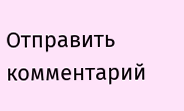Отправить комментарий